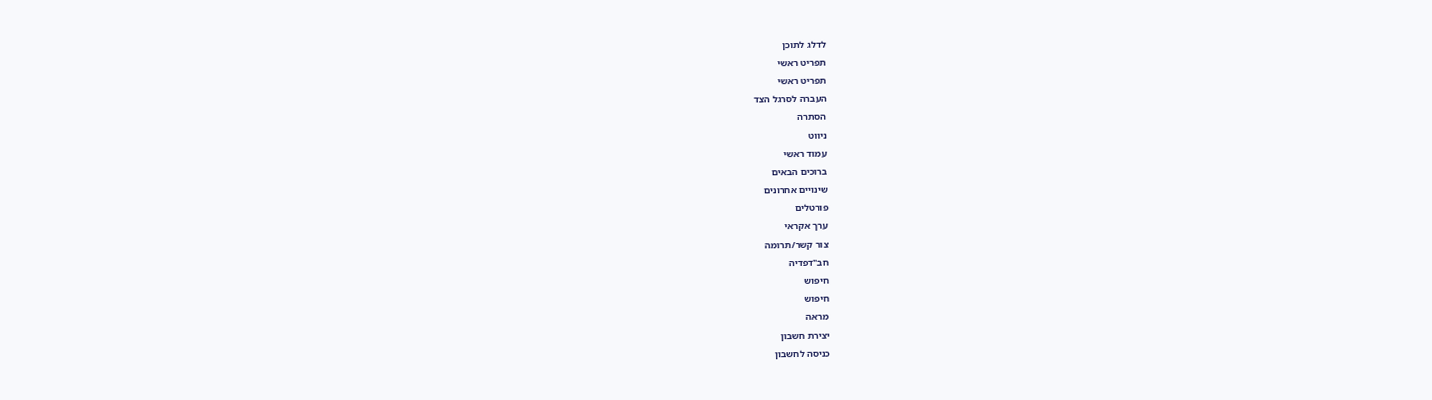לדלג לתוכן
תפריט ראשי
תפריט ראשי
העברה לסרגל הצד
הסתרה
ניווט
עמוד ראשי
ברוכים הבאים
שינויים אחרונים
פורטלים
ערך אקראי
צור קשר/תרומה
חב"דפדיה
חיפוש
חיפוש
מראה
יצירת חשבון
כניסה לחשבון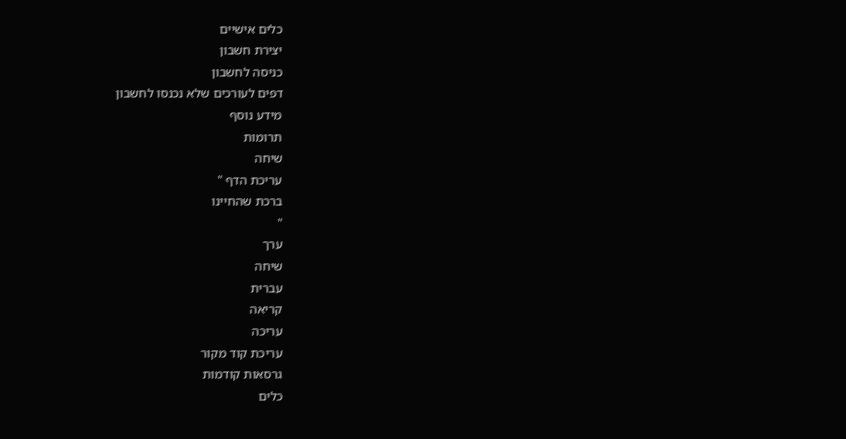כלים אישיים
יצירת חשבון
כניסה לחשבון
דפים לעורכים שלא נכנסו לחשבון
מידע נוסף
תרומות
שיחה
עריכת הדף "
ברכת שהחיינו
"
ערך
שיחה
עברית
קריאה
עריכה
עריכת קוד מקור
גרסאות קודמות
כלים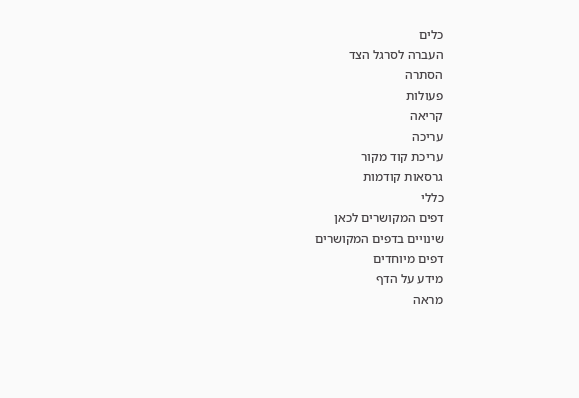כלים
העברה לסרגל הצד
הסתרה
פעולות
קריאה
עריכה
עריכת קוד מקור
גרסאות קודמות
כללי
דפים המקושרים לכאן
שינויים בדפים המקושרים
דפים מיוחדים
מידע על הדף
מראה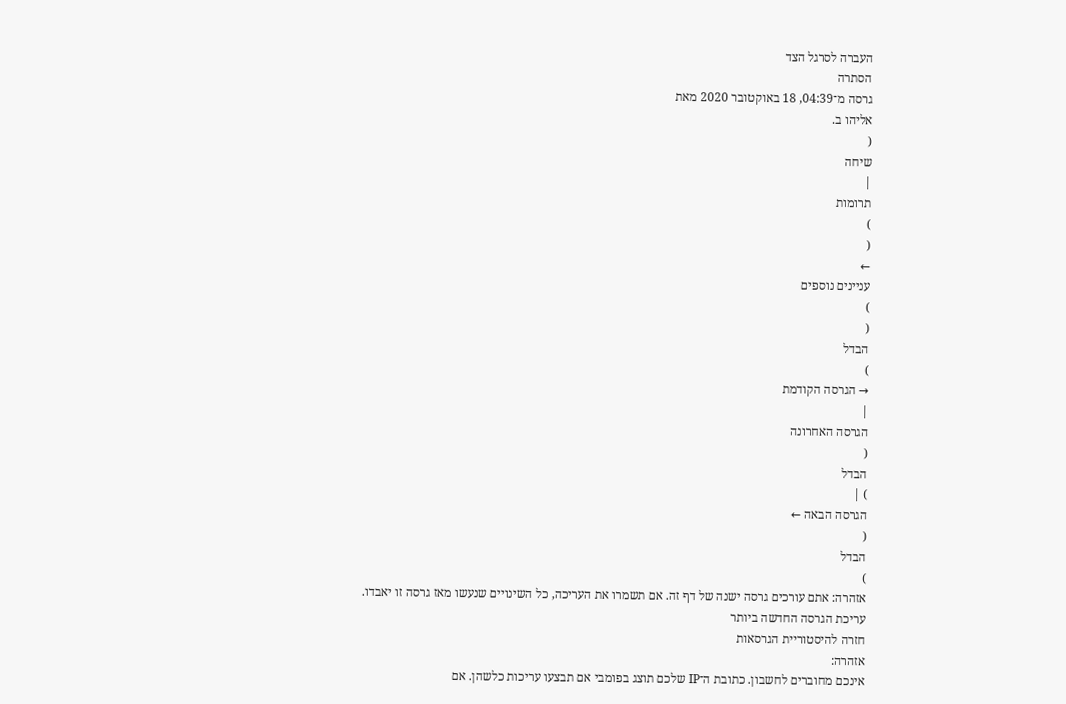העברה לסרגל הצד
הסתרה
גרסה מ־04:39, 18 באוקטובר 2020 מאת
אליהו ב.
(
שיחה
|
תרומות
)
(
←
עניינים נוספים
)
(
הבדל
)
→ הגרסה הקודמת
|
הגרסה האחרונה
(
הבדל
) |
הגרסה הבאה ←
(
הבדל
)
אזהרה: אתם עורכים גרסה ישנה של דף זה. אם תשמרו את העריכה, כל השינויים שנעשו מאז גרסה זו יאבדו.
עריכת הגרסה החדשה ביותר
חזרה להיסטוריית הגרסאות
אזהרה:
אינכם מחוברים לחשבון. כתובת ה־IP שלכם תוצג בפומבי אם תבצעו עריכות כלשהן. אם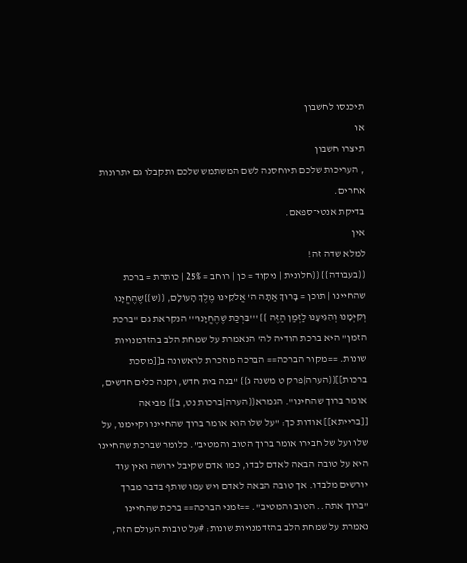תיכנסו לחשבון
או
תיצרו חשבון
, העריכות שלכם תיוחסנה לשם המשתמש שלכם ותקבלו גם יתרונות אחרים.
בדיקת אנטי־ספאם.
אין
למלא שדה זה!
{{בעבודה}} {{חלונית | ניקוד = כן | רוחב = 25% | כותרת = ברכת שהחיינו | תוכן = בָּרוּךְ אַתָּה ה' אֱלֹקֵינוּ מֶלֶךְ הָעוֹלָם, {{ש}}שֶׁהֶחֱיָנוּ וְקִיְּמָנוּ וְהִגִיעָנוּ לַזְּמַן הַזֶּה }} '''בִּרְכַּת שֶׁהֶחֱיָנוּ''' הנקראת גם "ברכת הזמן" היא ברכת הודיה לה' הנאמרת על שמחת הלב בהזדמנויות שונות. ==מקור הברכה== הברכה מוזכרת לראשונה ב[[מסכת ברכות]]{{הערה|פרק ט משנה ג}} "בנה בית חדש, וקנה כלים חדשים, אומר ברוך שהחינו". הגמרא{{הערה|ברכות נט, ב}} מביאה [[ברייתא]] אודות כך: "על שלו הוא אומר ברוך שהחיינו וקיימנו, על שלו ועל של חבירו אומר ברוך הטוב והמטיב". כלומר שברכת שהחיינו היא על טובה הבאה לאדם לבדו, כמו אדם שקיבל ירושה ואין עוד יורשים מלבדו. אך טובה הבאה לאדם ויש עמו שותף בדבר מברך "ברוך אתה.. הטוב והמטיב". ==זמני הברכה== ברכת שהחיינו נאמרת על שמחת הלב בהזדמנויות שונות: #על טובות העולם הזה,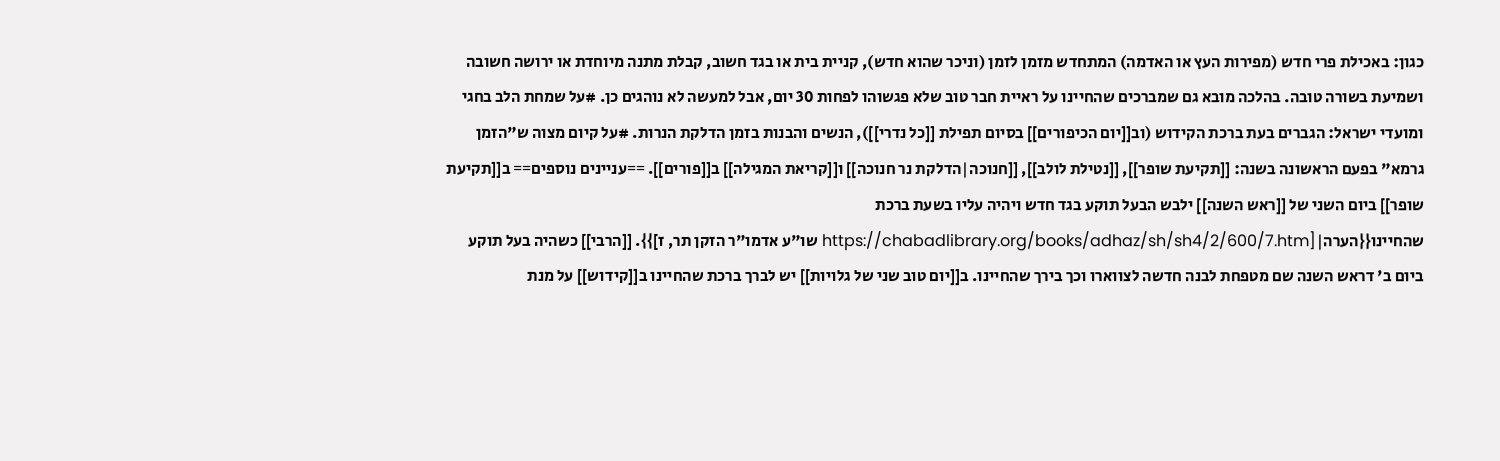כגון: באכילת פרי חדש (מפירות העץ או האדמה) המתחדש מזמן לזמן (וניכר שהוא חדש), קניית בית או בגד חשוב, קבלת מתנה מיוחדת או ירושה חשובה ושמיעת בשורה טובה. בהלכה מובא גם שמברכים שהחיינו על ראיית חבר טוב שלא פגשוהו לפחות 30 יום, אבל למעשה לא נוהגים כן. #על שמחת הלב בחגי ומועדי ישראל: הגברים בעת ברכת הקידוש (וב[[יום הכיפורים]] בסיום תפילת [[כל נדרי]]), הנשים והבנות בזמן הדלקת הנרות. #על קיום מצוה ש"הזמן גרמא" בפעם הראשונה בשנה: [[תקיעת שופר]], [[נטילת לולב]], [[חנוכה|הדלקת נר חנוכה]] ו[[קריאת המגילה]] ב[[פורים]]. ==עניינים נוספים== ב[[תקיעת שופר]] ביום השני של [[ראש השנה]] ילבש הבעל תוקע בגד חדש ויהיה עליו בשעת ברכת שהחיינו{{הערה|[https://chabadlibrary.org/books/adhaz/sh/sh4/2/600/7.htm שו"ע אדמו"ר הזקן תר, ז]}}. [[הרבי]] כשהיה בעל תוקע ביום ב' דראש השנה שם מטפחת לבנה חדשה לצווארו וכך בירך שהחיינו. ב[[יום טוב שני של גלויות]] יש לברך ברכת שהחיינו ב[[קידוש]] על מנת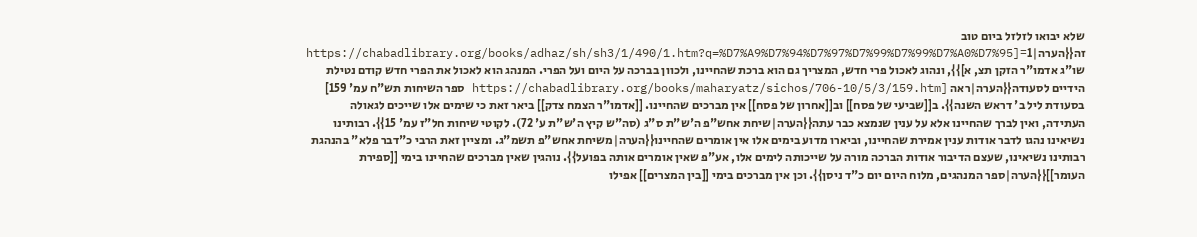שלא יבואו לזלזל ביום טוב זה{{הערה|1=[https://chabadlibrary.org/books/adhaz/sh/sh3/1/490/1.htm?q=%D7%A9%D7%94%D7%97%D7%99%D7%99%D7%A0%D7%95 שו"ג אדמו"ר הזקן תצ, א]}}, ונהוג לאכול פרי חדש, המצריך גם הוא ברכת שהחיינו, ולכוון בברכה על היום ועל הפרי. המנהג הוא לאכול את הפרי חדש קודם נטילת הידיים לסעודה{{הערה|ראה [https://chabadlibrary.org/books/maharyatz/sichos/706-10/5/3/159.htm ספר השיחות תש"ח עמ' 159] בסעודת ליל ב' דראש השנה}}. ב[[שביעי של פסח]] וב[[אחרון של פסח]] אין מברכים שהחיינו. [[אדמו"ר הצמח צדק]] ביאר זאת כי שימים אלו שייכים לגאולה העתידה, ואין לברך שהחיינו אלא על ענין שנמצא כבר עתה{{הערה|שיחת אחש"פ ה'ש"ת ס"ג (סה"ש קיץ ה'ש"ת ע' 72). לקוטי שיחות חל"ז עמ' 15}}. רבותינו נשיאינו נהגו לדבר אודות ענין אמירת שהחיינו, וביארו מדוע בימים אלו אין אומרים שהחיינו{{הערה|משיחת אחש"פ תשמ"ג. ומציין זאת הרבי כ"דבר פלא" בהנהגת רבותינו נשיאינו, שעצם הדיבור אודות הברכה מורה על שייכותה לימים אלו, אע"פ שאין אומרים אותה בפועל}}. נוהגין שאין מברכים שהחיינו בימי [[ספירת העומר]]{{הערה|ספר המנהגים, מלוח היום יום כ"ד ניסן}}. וכן אין מברכים בימי [[בין המצרים]] אפילו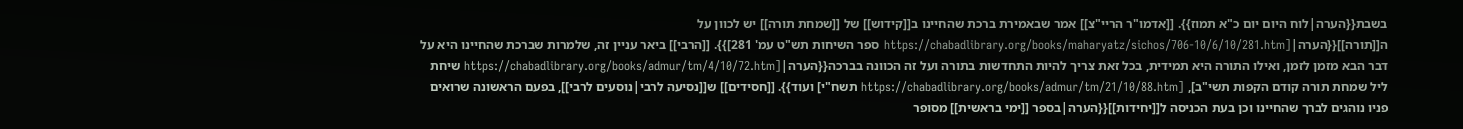בשבת{{הערה|לוח היום יום כ"א תמוז}}. [[אדמו"ר הריי"צ]] אמר שבאמירת ברכת שהחיינו ב[[קידוש]] של [[שמחת תורה]] יש לכוון על ה[[תורה]]{{הערה|[https://chabadlibrary.org/books/maharyatz/sichos/706-10/6/10/281.htm ספר השיחות תש"ט עמ' 281]}}. [[הרבי]] ביאר עניין זה, שלמרות שברכת שהחיינו היא על דבר הבא מזמן לזמן, ואילו התורה היא תמידית, בכל זאת צריך להיות התחדשות בתורה ועל זה הכוונה בברכה{{הערה|[https://chabadlibrary.org/books/admur/tm/4/10/72.htm שיחת ליל שמחת תורה קודם הקפות תשי"ב], [https://chabadlibrary.org/books/admur/tm/21/10/88.htm תשח"י] ועוד}}. [[חסידים]] ש[[נסיעה לרבי|נוסעים לרבי]], בפעם הראשונה שרואים פניו נוהגים לברך שהחיינו וכן בעת הכניסה ל[[יחידות]]{{הערה|בספר [[ימי בראשית]] מסופר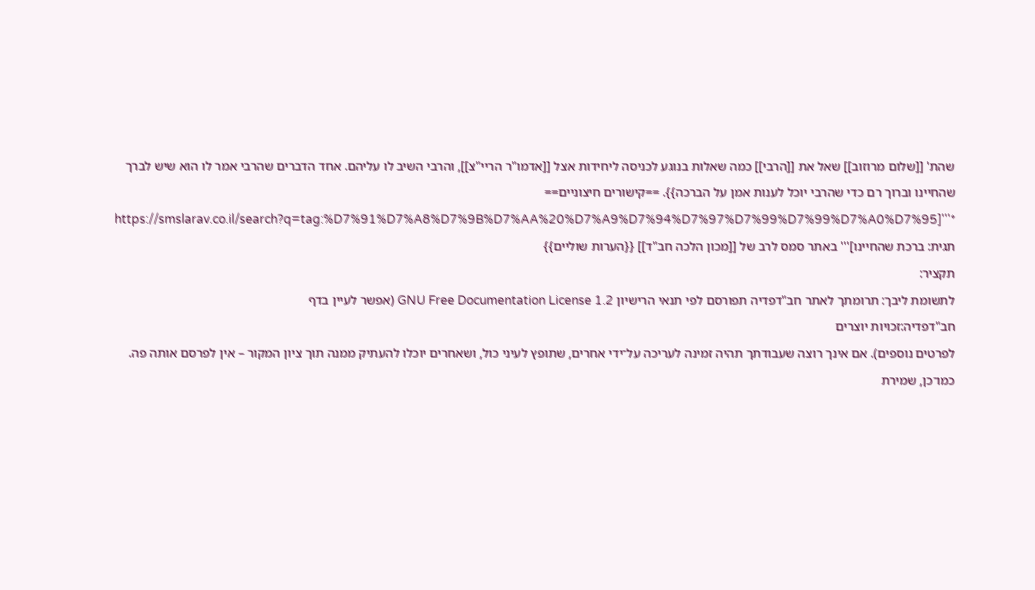שהת' [[שלום מרוזוב]] שאל את [[הרבי]] כמה שאלות בנוגע לכניסה ליחידות אצל [[אדמו"ר הריי"צ]], והרבי השיב לו עליהם. אחד הדברים שהרבי אמר לו הוא שיש לברך שהחיינו וברוך רם כדי שהרבי יוכל לענות אמן על הברכה}}. ==קישורים חיצוניים== *'''[https://smslarav.co.il/search?q=tag:%D7%91%D7%A8%D7%9B%D7%AA%20%D7%A9%D7%94%D7%97%D7%99%D7%99%D7%A0%D7%95 תגית: ברכת שהחיינו]''' באתר סמס לרב של [[מכון הלכה חב"ד]] {{הערות שוליים}}
תקציר:
לתשומת ליבך: תרומתך לאתר חב"דפדיה תפורסם לפי תנאי הרישיון GNU Free Documentation License 1.2 (אפשר לעיין בדף
חב"דפדיה:זכויות יוצרים
לפרטים נוספים). אם אינך רוצה שעבודתך תהיה זמינה לעריכה על־ידי אחרים, שתופץ לעיני כול, ושאחרים יוכלו להעתיק ממנה תוך ציון המקור – אין לפרסם אותה פה.
כמו־כן, שמירת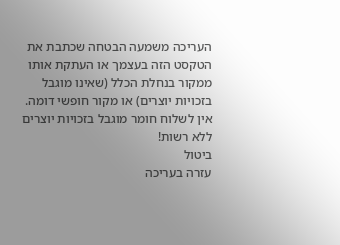העריכה משמעה הבטחה שכתבת את הטקסט הזה בעצמך או העתקת אותו ממקור בנחלת הכלל (שאינו מוגבל בזכויות יוצרים) או מקור חופשי דומה.
אין לשלוח חומר מוגבל בזכויות יוצרים ללא רשות!
ביטול
עזרה בעריכה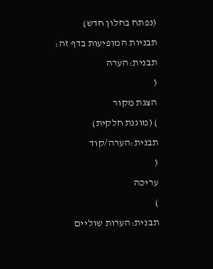(נפתח בחלון חדש)
תבניות המופיעות בדף זה:
תבנית:הערה
(
הצגת מקור
) (מוגנת חלקית)
תבנית:הערה/קוד
(
עריכה
)
תבנית:הערות שוליים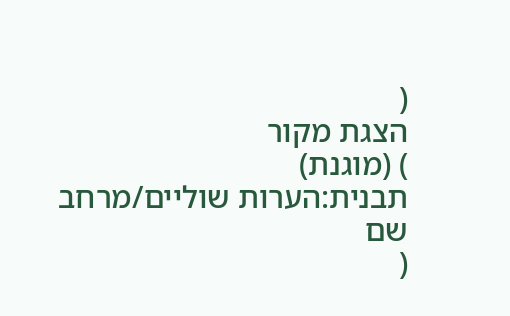(
הצגת מקור
) (מוגנת)
תבנית:הערות שוליים/מרחב שם
(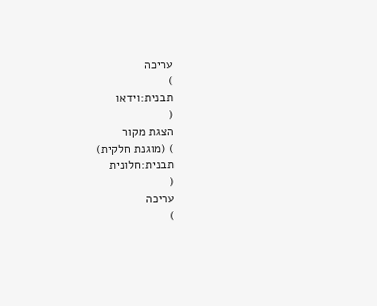עריכה
)
תבנית:וידאו
(
הצגת מקור
) (מוגנת חלקית)
תבנית:חלונית
(
עריכה
)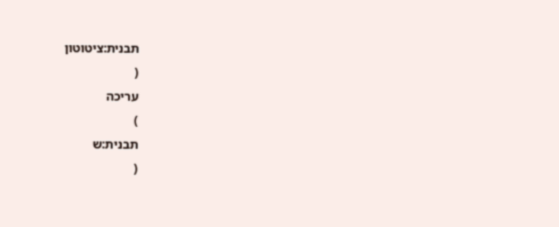תבנית:ציטוטון
(
עריכה
)
תבנית:ש
(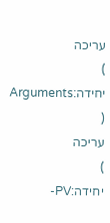עריכה
)
יחידה:Arguments
(
עריכה
)
יחידה:PV-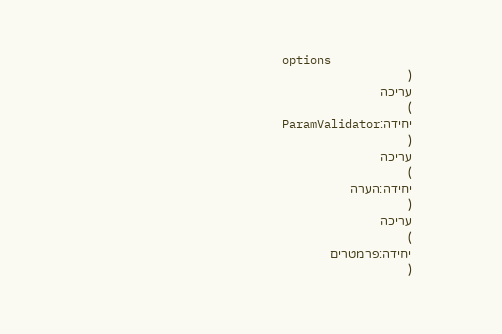options
(
עריכה
)
יחידה:ParamValidator
(
עריכה
)
יחידה:הערה
(
עריכה
)
יחידה:פרמטרים
(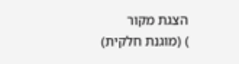הצגת מקור
) (מוגנת חלקית)